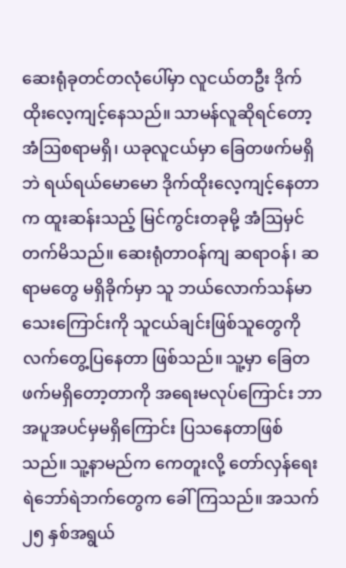ဆေးရုံခုတင်တလုံပေါ်မှာ လူငယ်တဦး ဒိုက်ထိုးလေ့ကျင့်နေသည်။ သာမန်လူဆိုရင်တော့ အံဩစရာမရှိ၊ ယခုလူငယ်မှာ ခြေတဖက်မရှိဘဲ ရယ်ရယ်မောမော ဒိုက်ထိုးလေ့ကျင့်နေတာက ထူးဆန်းသည့် မြင်ကွင်းတခုမို့ အံဩမှင်တက်မိသည်။ ဆေးရုံတာဝန်ကျ ဆရာဝန်၊ ဆရာမတွေ မရှိခိုက်မှာ သူ ဘယ်လောက်သန်မာသေးကြောင်းကို သူငယ်ချင်းဖြစ်သူတွေကို လက်တွေ့ပြနေတာ ဖြစ်သည်။ သူ့မှာ ခြေတဖက်မရှိတော့တာကို အရေးမလုပ်ကြောင်း ဘာအပူအပင်မှမရှိကြောင်း ပြသနေတာဖြစ်သည်။ သူ့နာမည်က ကေတူးလို့ တော်လှန်ရေး ရဲဘော်ရဲဘက်တွေက ခေါ်ကြသည်။ အသက် ၂၅ နှစ်အရွယ်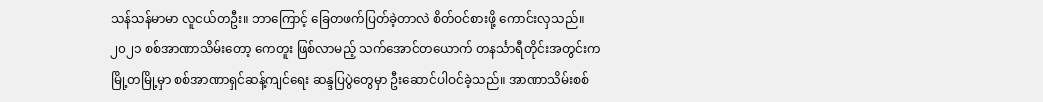သန်သန်မာမာ လူငယ်တဦး။ ဘာကြောင့် ခြေတဖက်ပြတ်ခဲ့တာလဲ စိတ်ဝင်စားဖို့ ကောင်းလှသည်။
၂၀၂၁ စစ်အာဏာသိမ်းတော့ ကေတူး ဖြစ်လာမည့် သက်အောင်တယောက် တနင်္သာရီတိုင်းအတွင်းက မြို့တမြို့မှာ စစ်အာဏာရှင်ဆန့်ကျင်ရေး ဆန္ဒပြပွဲတွေမှာ ဦးဆောင်ပါဝင်ခဲ့သည်။ အာဏာသိမ်းစစ်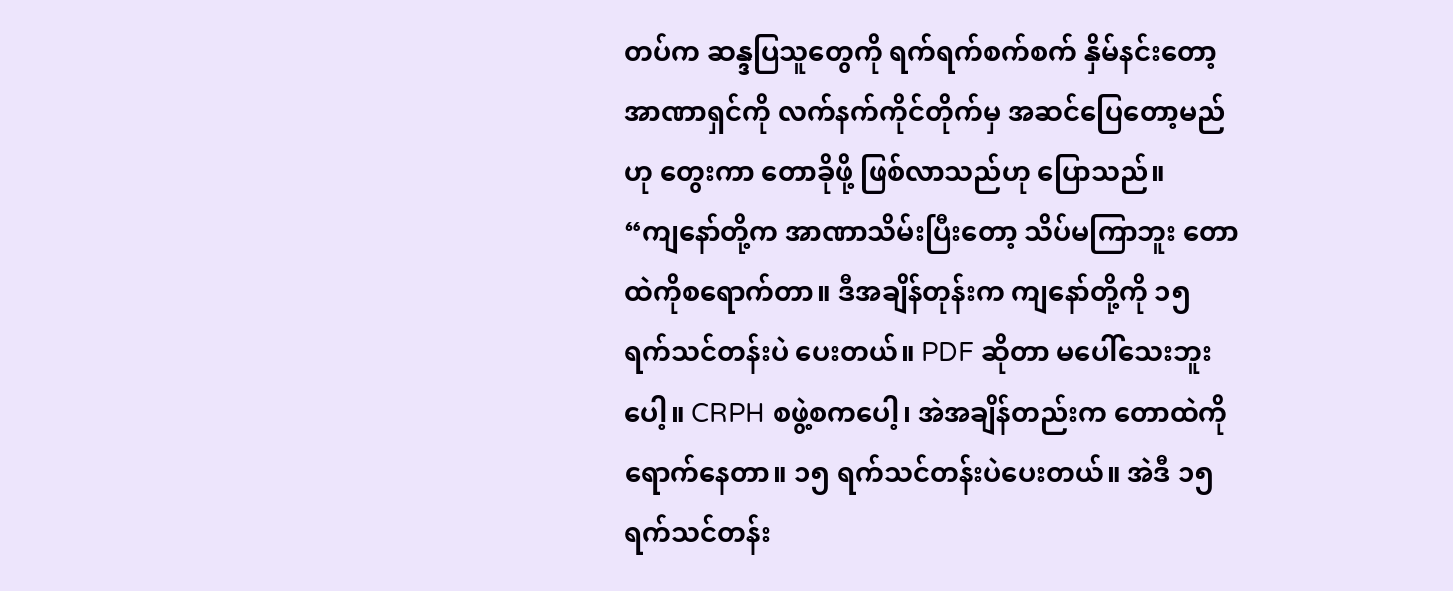တပ်က ဆန္ဒပြသူတွေကို ရက်ရက်စက်စက် နှိမ်နင်းတော့ အာဏာရှင်ကို လက်နက်ကိုင်တိုက်မှ အဆင်ပြေတော့မည်ဟု တွေးကာ တောခိုဖို့ ဖြစ်လာသည်ဟု ပြောသည်။
“ကျနော်တို့က အာဏာသိမ်းပြီးတော့ သိပ်မကြာဘူး တောထဲကိုစရောက်တာ။ ဒီအချိန်တုန်းက ကျနော်တို့ကို ၁၅ ရက်သင်တန်းပဲ ပေးတယ်။ PDF ဆိုတာ မပေါ်သေးဘူးပေါ့။ CRPH စဖွဲ့စကပေါ့၊ အဲအချိန်တည်းက တောထဲကိုရောက်နေတာ။ ၁၅ ရက်သင်တန်းပဲပေးတယ်။ အဲဒီ ၁၅ ရက်သင်တန်း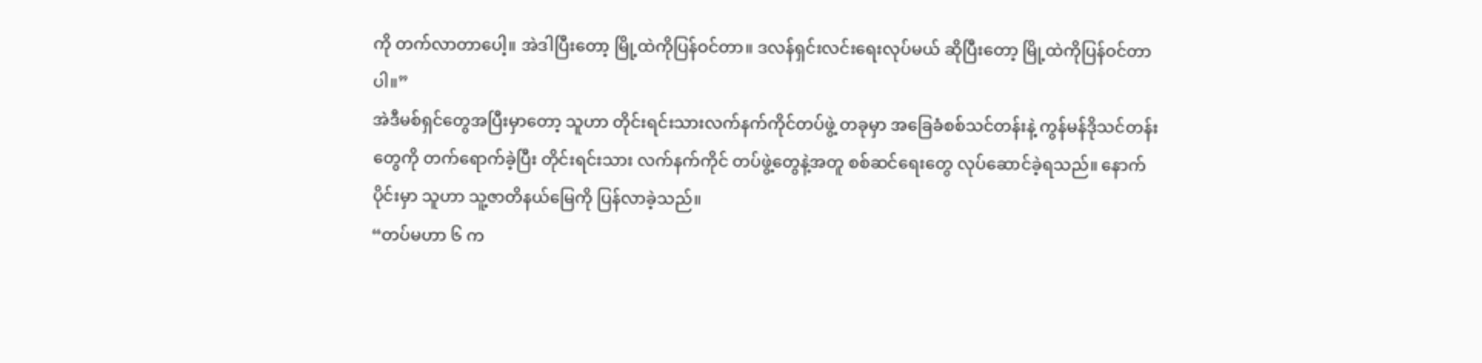ကို တက်လာတာပေါ့။ အဲဒါပြီးတော့ မြို့ထဲကိုပြန်ဝင်တာ။ ဒလန်ရှင်းလင်းရေးလုပ်မယ် ဆိုပြီးတော့ မြို့ထဲကိုပြန်ဝင်တာပါ။”
အဲဒီမစ်ရှင်တွေအပြီးမှာတော့ သူဟာ တိုင်းရင်းသားလက်နက်ကိုင်တပ်ဖွဲ့ တခုမှာ အခြေခံစစ်သင်တန်းနဲ့ ကွန်မန်ဒိုသင်တန်းတွေကို တက်ရောက်ခဲ့ပြီး တိုင်းရင်းသား လက်နက်ကိုင် တပ်ဖွဲ့တွေနဲ့အတူ စစ်ဆင်ရေးတွေ လုပ်ဆောင်ခဲ့ရသည်။ နောက်ပိုင်းမှာ သူဟာ သူ့ဇာတိနယ်မြေကို ပြန်လာခဲ့သည်။
“တပ်မဟာ ၆ က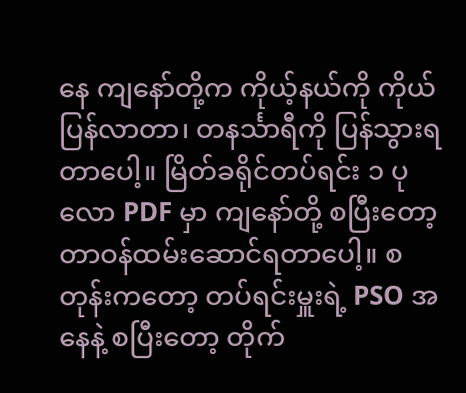နေ ကျနော်တို့က ကိုယ့်နယ်ကို ကိုယ်ပြန်လာတာ၊ တနင်္သာရီကို ပြန်သွားရတာပေါ့။ မြိတ်ခရိုင်တပ်ရင်း ၁ ပုလော PDF မှာ ကျနော်တို့ စပြီးတော့ တာဝန်ထမ်းဆောင်ရတာပေါ့။ စတုန်းကတော့ တပ်ရင်းမှူးရဲ့ PSO အနေနဲ့ စပြီးတော့ တိုက်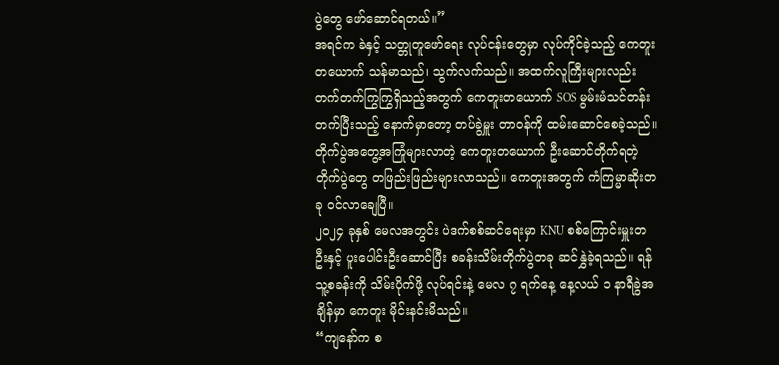ပွဲတွေ ဖော်ဆောင်ရတယ်။”
အရင်က ခဲနှင့် သတ္တုတူဖော်ရေး လုပ်ငန်းတွေမှာ လုပ်ကိုင်ခဲ့သည့် ကေတူးတယောက် သန်မာသည်၊ သွက်လက်သည်။ အထက်လူကြီးများလည်း တက်တက်ကြွကြွရှိသည့်အတွက် ကေတူးတယောက် SOS မွမ်းမံသင်တန်းတက်ပြီးသည့် နောက်မှာတော့ တပ်ခွဲမှူး တာဝန်ကို ထမ်းဆောင်စေခဲ့သည်။ တိုက်ပွဲအတွေ့အကြုံများလာတဲ့ ကေတူးတယောက် ဦးဆောင်တိုက်ရတဲ့ တိုက်ပွဲတွေ တဖြည်းဖြည်းများလာသည်။ ကေတူးအတွက် ကံကြမ္မာဆိုးတခု ဝင်လာချေပြီ။
၂၀၂၄ ခုနှစ် မေလအတွင်း ပဲဒက်စစ်ဆင်ရေးမှာ KNU စစ်ကြောင်းမှူးတဦးနှင့် ပူးပေါင်းဦးဆောင်ပြီး စခန်းသိမ်းတိုက်ပွဲတခု ဆင်နွှဲခဲ့ရသည်။ ရန်သူ့စခန်းကို သိမ်းပိုက်ဖို့ လုပ်ရင်းနဲ့ မေလ ၇ ရက်နေ့ နေ့လယ် ၁ နာရီခွဲအချိန်မှာ ကေတူး မိုင်းနင်းမိသည်။
“ကျနော်က စ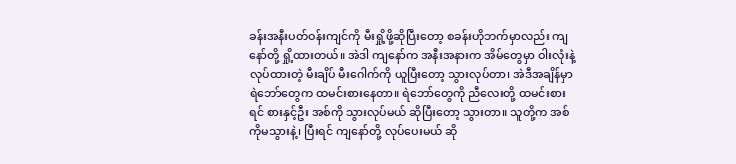ခန်းအနီးပတ်ဝန်းကျင်ကို မီးရှို့ဖို့ဆိုပြီးတော့ စခန်းဟိုဘက်မှာလည်း ကျနော်တို့ ရှို့ထားတယ်။ အဲဒါ ကျနော်က အနီးအနားက အိမ်တွေမှာ ဝါးလုံးနဲ့ လုပ်ထားတဲ့ မီးချိပ် မီးဂေါက်ကို ယူပြီးတော့ သွားလုပ်တာ၊ အဲဒီအချိန်မှာ ရဲဘော်တွေက ထမင်းစားနေတာ။ ရဲဘော်တွေကို ညီလေးတို့ ထမင်းစားရင် စားနှင့်ဦး အစ်ကို သွားလုပ်မယ် ဆိုပြီးတော့ သွားတာ။ သူတို့က အစ်ကိုမသွားနဲ့၊ ပြီးရင် ကျနော်တို့ လုပ်ပေးမယ် ဆို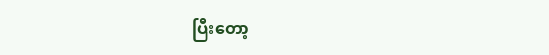ပြီးတော့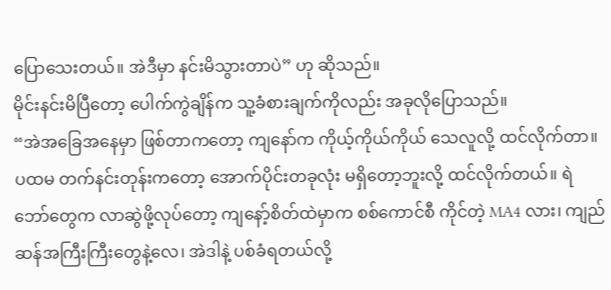ပြောသေးတယ်။ အဲဒီမှာ နင်းမိသွားတာပဲ” ဟု ဆိုသည်။
မိုင်းနင်းမိပြီတော့ ပေါက်ကွဲချိန်က သူ့ခံစားချက်ကိုလည်း အခုလိုပြောသည်။
“အဲအခြေအနေမှာ ဖြစ်တာကတော့ ကျနော်က ကိုယ့်ကိုယ်ကိုယ် သေလူလို့ ထင်လိုက်တာ။ ပထမ တက်နင်းတုန်းကတော့ အောက်ပိုင်းတခုလုံး မရှိတော့ဘူးလို့ ထင်လိုက်တယ်။ ရဲဘော်တွေက လာဆွဲဖို့လုပ်တော့ ကျနော့်စိတ်ထဲမှာက စစ်ကောင်စီ ကိုင်တဲ့ MA4 လား၊ ကျည်ဆန်အကြီးကြီးတွေနဲ့လေ၊ အဲဒါနဲ့ ပစ်ခံရတယ်လို့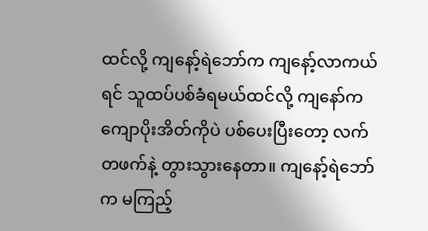ထင်လို့ ကျနော့်ရဲဘော်က ကျနော့်လာကယ်ရင် သူထပ်ပစ်ခံရမယ်ထင်လို့ ကျနော်က ကျောပိုးအိတ်ကိုပဲ ပစ်ပေးပြီးတော့ လက်တဖက်နဲ့ တွားသွားနေတာ။ ကျနော့်ရဲဘော်က မကြည့်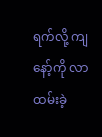ရက်လို့ ကျနော့်ကို လာထမ်းခဲ့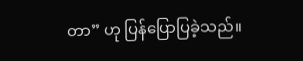တာ” ဟု ပြန်ပြောပြခဲ့သည်။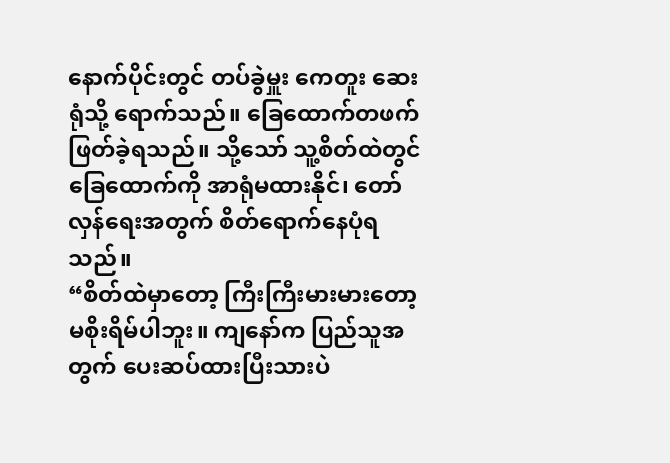နောက်ပိုင်းတွင် တပ်ခွဲမှူး ကေတူး ဆေးရုံသို့ ရောက်သည်။ ခြေထောက်တဖက် ဖြတ်ခဲ့ရသည်။ သို့သော် သူ့စိတ်ထဲတွင် ခြေထောက်ကို အာရုံမထားနိုင်၊ တော်လှန်ရေးအတွက် စိတ်ရောက်နေပုံရသည်။
“စိတ်ထဲမှာတော့ ကြီးကြီးမားမားတော့ မစိုးရိမ်ပါဘူး။ ကျနော်က ပြည်သူအတွက် ပေးဆပ်ထားပြီးသားပဲ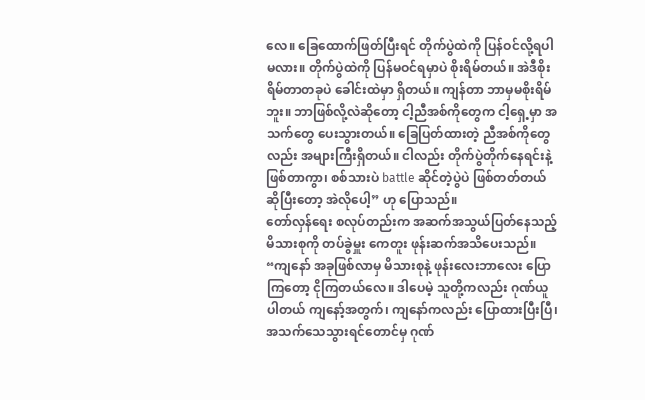လေ။ ခြေထောက်ဖြတ်ပြီးရင် တိုက်ပွဲထဲကို ပြန်ဝင်လို့ရပါမလား။ တိုက်ပွဲထဲကို ပြန်မဝင်ရမှာပဲ စိုးရိမ်တယ်။ အဲဒီစိုးရိမ်တာတခုပဲ ခေါင်းထဲမှာ ရှိတယ်။ ကျန်တာ ဘာမှမစိုးရိမ်ဘူး။ ဘာဖြစ်လို့လဲဆိုတော့ ငါ့ညီအစ်ကိုတွေက ငါ့ရှေ့မှာ အသက်တွေ ပေးသွားတယ်။ ခြေပြတ်ထားတဲ့ ညီအစ်ကိုတွေလည်း အများကြီးရှိတယ်။ ငါလည်း တိုက်ပွဲတိုက်နေရင်းနဲ့ ဖြစ်တာကွာ၊ စစ်သားပဲ battle ဆိုင်တဲ့ပွဲပဲ ဖြစ်တတ်တယ် ဆိုပြီးတော့ အဲလိုပေါ့” ဟု ပြောသည်။
တော်လှန်ရေး စလုပ်တည်းက အဆက်အသွယ်ပြတ်နေသည့် မိသားစုကို တပ်ခွဲမှူး ကေတူး ဖုန်းဆက်အသိပေးသည်။
“ကျနော် အခုဖြစ်လာမှ မိသားစုနဲ့ ဖုန်းလေးဘာလေး ပြောကြတော့ ငိုကြတယ်လေ။ ဒါပေမဲ့ သူတို့ကလည်း ဂုဏ်ယူပါတယ် ကျနော့်အတွက်၊ ကျနော်ကလည်း ပြောထားပြီးပြီ၊ အသက်သေသွားရင်တောင်မှ ဂုဏ်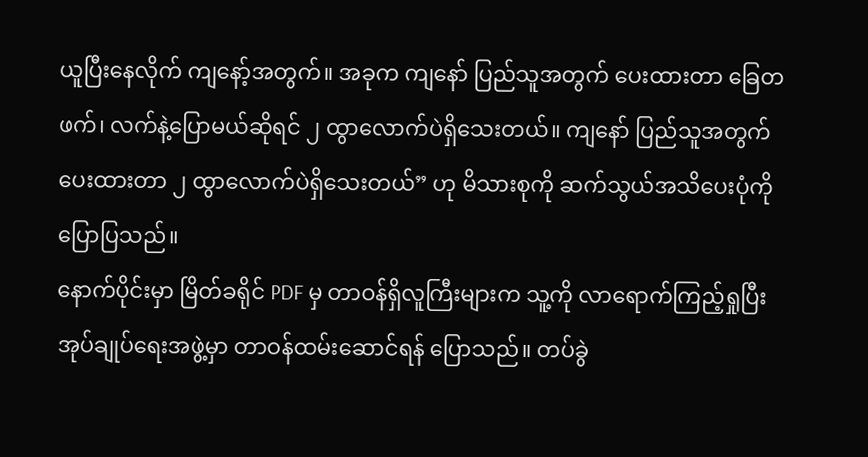ယူပြီးနေလိုက် ကျနော့်အတွက်။ အခုက ကျနော် ပြည်သူအတွက် ပေးထားတာ ခြေတဖက်၊ လက်နဲ့ပြောမယ်ဆိုရင် ၂ ထွာလောက်ပဲရှိသေးတယ်။ ကျနော် ပြည်သူအတွက် ပေးထားတာ ၂ ထွာလောက်ပဲရှိသေးတယ်” ဟု မိသားစုကို ဆက်သွယ်အသိပေးပုံကို ပြောပြသည်။
နောက်ပိုင်းမှာ မြိတ်ခရိုင် PDF မှ တာဝန်ရှိလူကြီးများက သူ့ကို လာရောက်ကြည့်ရှုပြီး အုပ်ချုပ်ရေးအဖွဲ့မှာ တာဝန်ထမ်းဆောင်ရန် ပြောသည်။ တပ်ခွဲ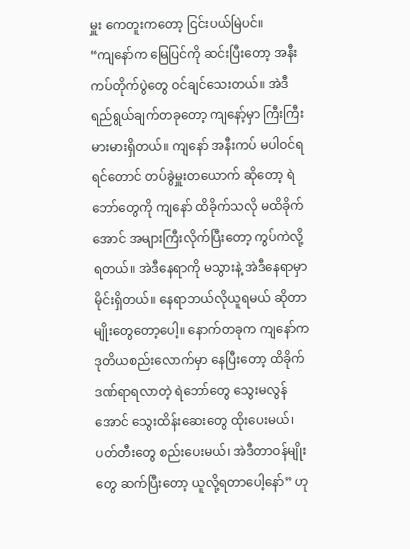မှူး ကေတူးကတော့ ငြင်းပယ်မြဲပင်။
“ကျနော်က မြေပြင်ကို ဆင်းပြီးတော့ အနီးကပ်တိုက်ပွဲတွေ ဝင်ချင်သေးတယ်။ အဲဒီရည်ရွယ်ချက်တခုတော့ ကျနော့်မှာ ကြီးကြီးမားမားရှိတယ်။ ကျနော် အနီးကပ် မပါဝင်ရရင်တောင် တပ်ခွဲမှူးတယောက် ဆိုတော့ ရဲဘော်တွေကို ကျနော် ထိခိုက်သလို မထိခိုက်အောင် အများကြီးလိုက်ပြီးတော့ ကွပ်ကဲလို့ရတယ်။ အဲဒီနေရာကို မသွားနဲ့ အဲဒီနေရာမှာ မိုင်းရှိတယ်။ နေရာဘယ်လိုယူရမယ် ဆိုတာမျိုးတွေတော့ပေါ့။ နောက်တခုက ကျနော်က ဒုတိယစည်းလောက်မှာ နေပြီးတော့ ထိခိုက်ဒဏ်ရာရလာတဲ့ ရဲဘော်တွေ သွေးမလွန်အောင် သွေးထိန်းဆေးတွေ ထိုးပေးမယ်၊ ပတ်တီးတွေ စည်းပေးမယ်၊ အဲဒီတာဝန်မျိုးတွေ ဆက်ပြီးတော့ ယူလို့ရတာပေါ့နော်” ဟု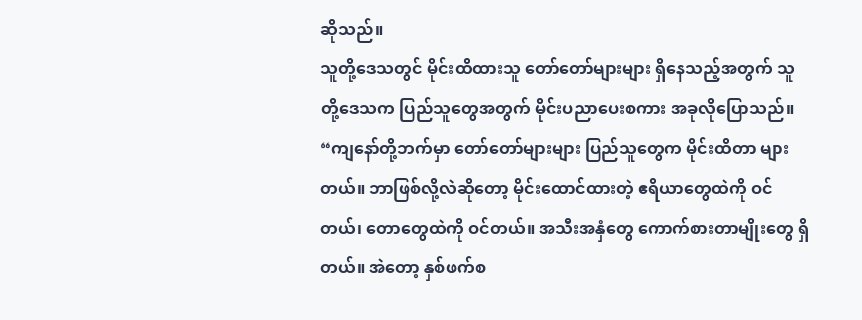ဆိုသည်။
သူတို့ဒေသတွင် မိုင်းထိထားသူ တော်တော်များများ ရှိနေသည့်အတွက် သူတို့ဒေသက ပြည်သူတွေအတွက် မိုင်းပညာပေးစကား အခုလိုပြောသည်။
“ကျနော်တို့ဘက်မှာ တော်တော်များများ ပြည်သူတွေက မိုင်းထိတာ များတယ်။ ဘာဖြစ်လို့လဲဆိုတော့ မိုင်းထောင်ထားတဲ့ ဧရိယာတွေထဲကို ဝင်တယ်၊ တောတွေထဲကို ဝင်တယ်။ အသီးအနှံတွေ ကောက်စားတာမျိုးတွေ ရှိတယ်။ အဲတော့ နှစ်ဖက်စ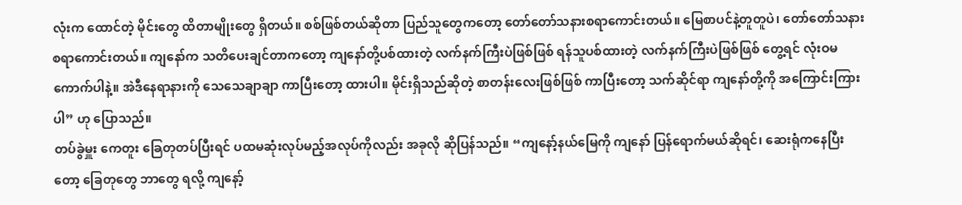လုံးက ထောင်တဲ့ မိုင်းတွေ ထိတာမျိုးတွေ ရှိတယ်။ စစ်ဖြစ်တယ်ဆိုတာ ပြည်သူတွေကတော့ တော်တော်သနားစရာကောင်းတယ်။ မြေစာပင်နဲ့တူတူပဲ၊ တော်တော်သနားစရာကောင်းတယ်။ ကျနော်က သတိပေးချင်တာကတော့ ကျနော်တို့ပစ်ထားတဲ့ လက်နက်ကြီးပဲဖြစ်ဖြစ် ရန်သူပစ်ထားတဲ့ လက်နက်ကြီးပဲဖြစ်ဖြစ် တွေ့ရင် လုံးဝမကောက်ပါနဲ့။ အဲဒီနေရာနားကို သေသေချာချာ ကာပြီးတော့ ထားပါ။ မိုင်းရှိသည်ဆိုတဲ့ စာတန်းလေးဖြစ်ဖြစ် ကာပြီးတော့ သက်ဆိုင်ရာ ကျနော်တို့ကို အကြောင်းကြားပါ” ဟု ပြောသည်။
တပ်ခွဲမှူး ကေတူး ခြေတုတပ်ပြီးရင် ပထမဆုံးလုပ်မည့်အလုပ်ကိုလည်း အခုလို ဆိုပြန်သည်။ “ကျနော့်နယ်မြေကို ကျနော် ပြန်ရောက်မယ်ဆိုရင်၊ ဆေးရုံကနေပြီးတော့ ခြေတုတွေ ဘာတွေ ရလို့ ကျနော့်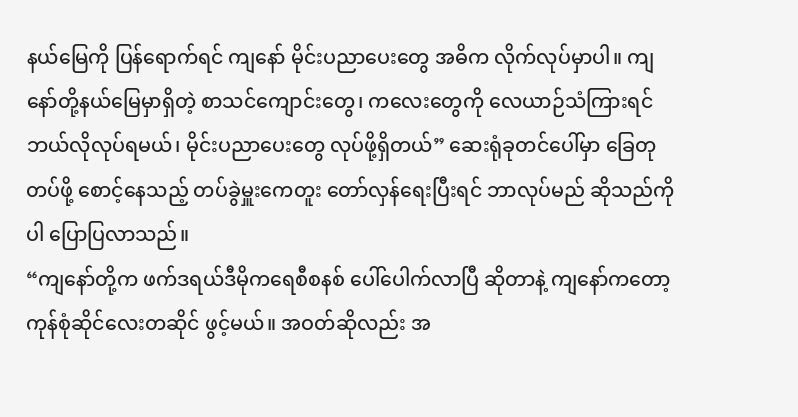နယ်မြေကို ပြန်ရောက်ရင် ကျနော် မိုင်းပညာပေးတွေ အဓိက လိုက်လုပ်မှာပါ။ ကျနော်တို့နယ်မြေမှာရှိတဲ့ စာသင်ကျောင်းတွေ၊ ကလေးတွေကို လေယာဉ်သံကြားရင် ဘယ်လိုလုပ်ရမယ်၊ မိုင်းပညာပေးတွေ လုပ်ဖို့ရှိတယ်” ဆေးရုံခုတင်ပေါ်မှာ ခြေတုတပ်ဖို့ စောင့်နေသည့် တပ်ခွဲမှူးကေတူး တော်လှန်ရေးပြီးရင် ဘာလုပ်မည် ဆိုသည်ကိုပါ ပြောပြလာသည်။
“ကျနော်တို့က ဖက်ဒရယ်ဒီမိုကရေစီစနစ် ပေါ်ပေါက်လာပြီ ဆိုတာနဲ့ ကျနော်ကတော့ ကုန်စုံဆိုင်လေးတဆိုင် ဖွင့်မယ်။ အဝတ်ဆိုလည်း အ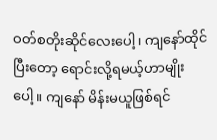ဝတ်စတိုးဆိုင်လေးပေါ့၊ ကျနော်ထိုင်ပြီးတော့ ရောင်းလို့ရမယ့်ဟာမျိုးပေါ့။ ကျနော် မိန်းမယူဖြစ်ရင်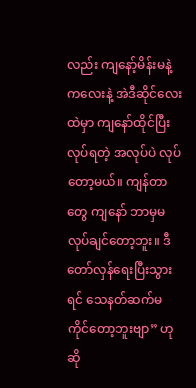လည်း ကျနော့်မိန်းမနဲ့ ကလေးနဲ့ အဲဒီဆိုင်လေးထဲမှာ ကျနော်ထိုင်ပြီးလုပ်ရတဲ့ အလုပ်ပဲ လုပ်တော့မယ်။ ကျန်တာတွေ ကျနော် ဘာမှမလုပ်ချင်တော့ဘူး။ ဒီတော်လှန်ရေးပြီးသွားရင် သေနတ်ဆက်မကိုင်တော့ဘူးဗျာ” ဟု ဆို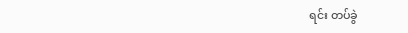ရင်း တပ်ခွဲ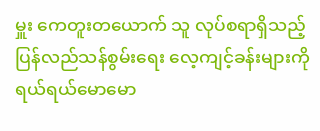မှူး ကေတူးတယောက် သူ လုပ်စရာရှိသည့် ပြန်လည်သန်စွမ်းရေး လေ့ကျင့်ခန်းများကို ရယ်ရယ်မောမော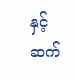နှင့် ဆက်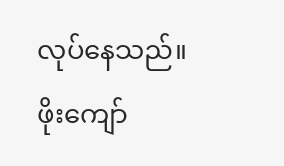လုပ်နေသည်။
ဖိုးကျော်